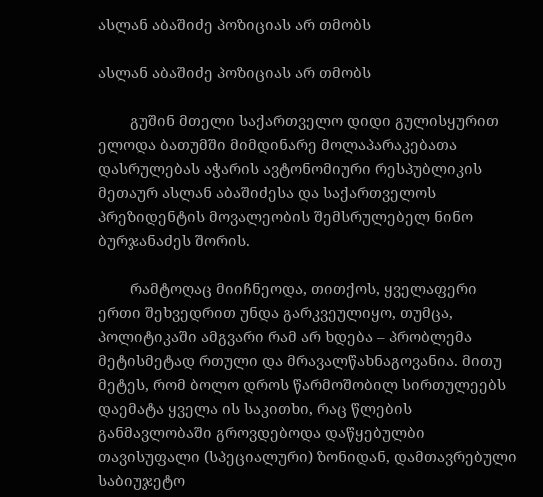ასლან აბაშიძე პოზიციას არ თმობს

ასლან აბაშიძე პოზიციას არ თმობს

        გუშინ მთელი საქართველო დიდი გულისყურით ელოდა ბათუმში მიმდინარე მოლაპარაკებათა დასრულებას აჭარის ავტონომიური რესპუბლიკის მეთაურ ასლან აბაშიძესა და საქართველოს პრეზიდენტის მოვალეობის შემსრულებელ ნინო ბურჯანაძეს შორის.

        რამტოღაც მიიჩნეოდა, თითქოს, ყველაფერი ერთი შეხვედრით უნდა გარკვეულიყო, თუმცა, პოლიტიკაში ამგვარი რამ არ ხდება – პრობლემა მეტისმეტად რთული და მრავალწახნაგოვანია. მითუ მეტეს, რომ ბოლო დროს წარმოშობილ სირთულეებს დაემატა ყველა ის საკითხი, რაც წლების განმავლობაში გროვდებოდა დაწყებულბი თავისუფალი (სპეციალური) ზონიდან, დამთავრებული საბიუჯეტო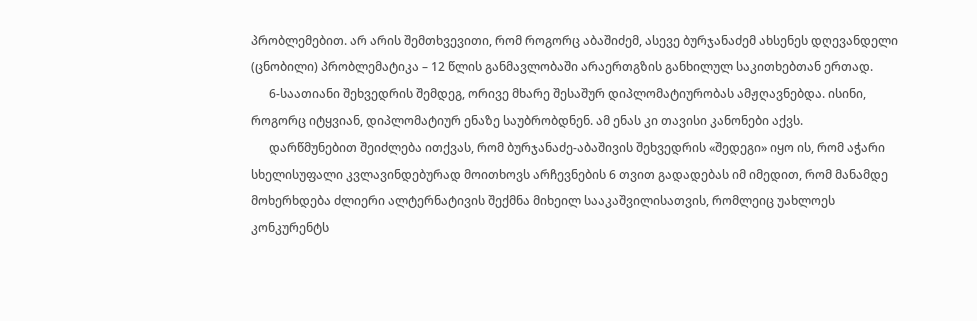პრობლემებით. არ არის შემთხვევითი, რომ როგორც აბაშიძემ, ასევე ბურჯანაძემ ახსენეს დღევანდელი (ცნობილი) პრობლემატიკა – 12 წლის განმავლობაში არაერთგზის განხილულ საკითხებთან ერთად.
      6-საათიანი შეხვედრის შემდეგ, ორივე მხარე შესაშურ დიპლომატიურობას ამჟღავნებდა. ისინი, როგორც იტყვიან, დიპლომატიურ ენაზე საუბრობდნენ. ამ ენას კი თავისი კანონები აქვს.
      დარწმუნებით შეიძლება ითქვას, რომ ბურჯანაძე-აბაშივის შეხვედრის «შედეგი» იყო ის, რომ აჭარი სხელისუფალი კვლავინდებურად მოითხოვს არჩევნების 6 თვით გადადებას იმ იმედით, რომ მანამდე მოხერხდება ძლიერი ალტერნატივის შექმნა მიხეილ სააკაშვილისათვის, რომლეიც უახლოეს კონკურენტს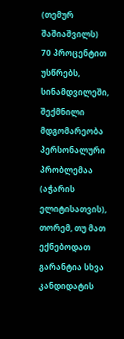(თემურ შაშიაშვილს) 70 პროცენტით უსწრებს, სინამდვილეში, შექმნილი მდგომარეობა პერსონალური პრობლემაა (აჭარის ელიტისათვის), თორემ, თუ მათ ექნებოდათ გარანტია სხვა კანდიდატის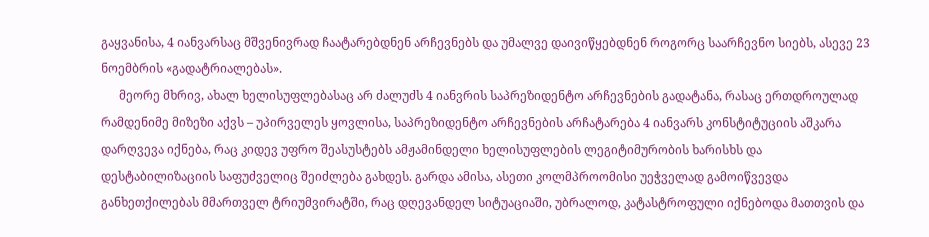გაყვანისა, 4 იანვარსაც მშვენივრად ჩაატარებდნენ არჩევნებს და უმალვე დაივიწყებდნენ როგორც საარჩევნო სიებს, ასევე 23 ნოემბრის «გადატრიალებას».
      მეორე მხრივ, ახალ ხელისუფლებასაც არ ძალუძს 4 იანვრის საპრეზიდენტო არჩევნების გადატანა, რასაც ერთდროულად რამდენიმე მიზეზი აქვს – უპირველეს ყოვლისა, საპრეზიდენტო არჩევნების არჩატარება 4 იანვარს კონსტიტუციის აშკარა დარღვევა იქნება, რაც კიდევ უფრო შეასუსტებს ამჟამინდელი ხელისუფლების ლეგიტიმურობის ხარისხს და დესტაბილიზაციის საფუძველიც შეიძლება გახდეს. გარდა ამისა, ასეთი კოლმპროომისი უეჭველად გამოიწვევდა განხეთქილებას მმართველ ტრიუმვირატში, რაც დღევანდელ სიტუაციაში, უბრალოდ, კატასტროფული იქნებოდა მათთვის და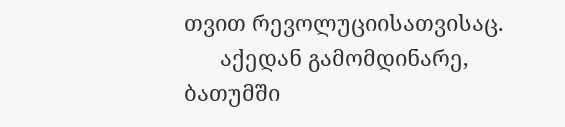თვით რევოლუციისათვისაც.
      აქედან გამომდინარე, ბათუმში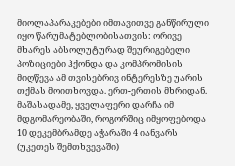მიოლაპარაკებები იმთავითვე განწირული იყო წარუმატებლობისათვის: ორივე მხარეს აბსოლუტურად შეურიგებელი პოზიციები ჰქონდა და კომპრომისის მიღწევა ამ თვისებრივ ინტერესზე უარის თქმას მოითხოვდა. ერთ-ერთის მხრიდან. მაშასადამე, ყველაფერი დარჩა იმ მდგომარეობაში, როგორშიც იმყოფებოდა 10 დეკემბრამდე აჭარაში 4 იანვარს (უკეთეს შემთხვევაში)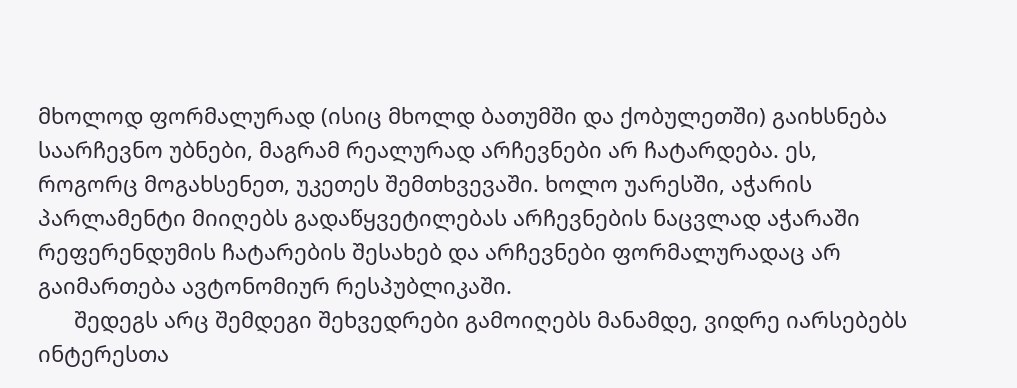მხოლოდ ფორმალურად (ისიც მხოლდ ბათუმში და ქობულეთში) გაიხსნება საარჩევნო უბნები, მაგრამ რეალურად არჩევნები არ ჩატარდება. ეს, როგორც მოგახსენეთ, უკეთეს შემთხვევაში. ხოლო უარესში, აჭარის პარლამენტი მიიღებს გადაწყვეტილებას არჩევნების ნაცვლად აჭარაში რეფერენდუმის ჩატარების შესახებ და არჩევნები ფორმალურადაც არ გაიმართება ავტონომიურ რესპუბლიკაში.
      შედეგს არც შემდეგი შეხვედრები გამოიღებს მანამდე, ვიდრე იარსებებს ინტერესთა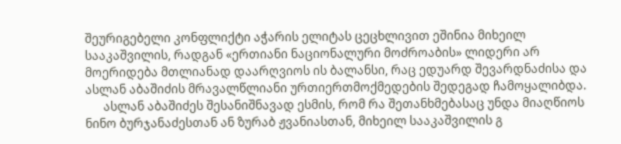შეურიგებელი კონფლიქტი აჭარის ელიტას ცეცხლივით ეშინია მიხეილ სააკაშვილის, რადგან «ერთიანი ნაციონალური მოძროაბის» ლიდერი არ მოერიდება მთლიანად დაარღვიოს ის ბალანსი, რაც ედუარდ შევარდნაძისა და ასლან აბაშიძის მრავალწლიანი ურთიერთმოქმედების შედეგად ჩამოყალიბდა.
      ასლან აბაშიძეს შესანიშნავად ესმის, რომ რა შეთანხმებასაც უნდა მიაღწიოს ნინო ბურჯანაძესთან ან ზურაბ ჟვანიასთან, მიხეილ სააკაშვილის გ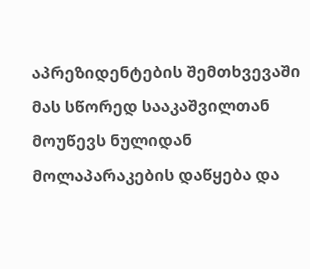აპრეზიდენტების შემთხვევაში მას სწორედ სააკაშვილთან მოუწევს ნულიდან მოლაპარაკების დაწყება და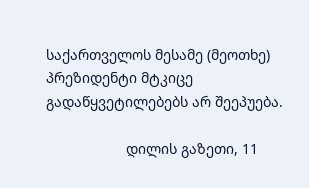საქართველოს მესამე (მეოთხე) პრეზიდენტი მტკიცე გადაწყვეტილებებს არ შეეპუება.

                    დილის გაზეთი, 11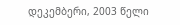დეკემბერი, 2003 წელი